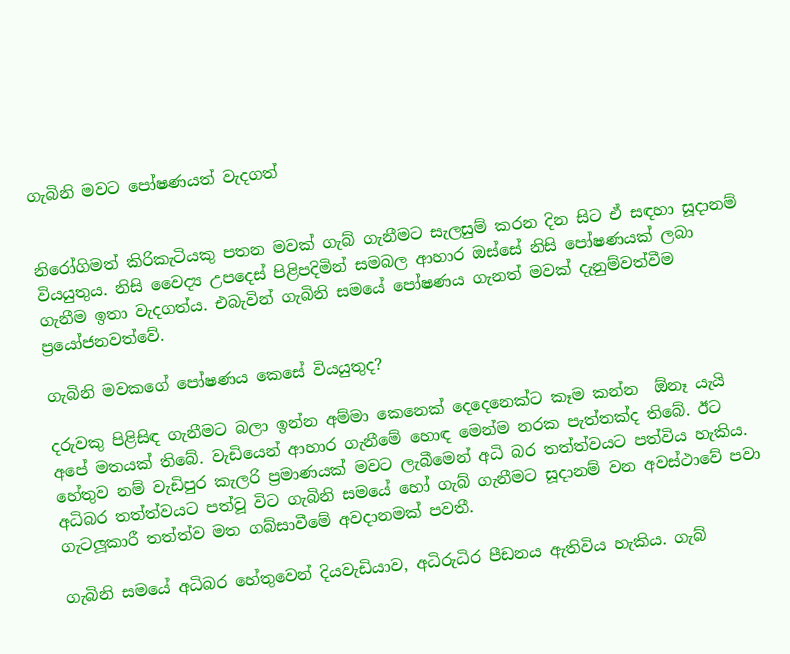ගැබිනි මවට පෝෂණයත් වැදගත්


නිරෝගිමත් කිරිකැටියකු පතන මවක් ගැබ් ගැනීමට සැලසුම් කරන දින සිට ඒ සඳහා සූදානම් වියයුතුය. නිසි වෛද්‍ය උපදෙස් පිළිපදිමින් සමබල ආහාර ඔස්සේ නිසි පෝෂණයක් ලබා ගැනීම ඉතා වැදගත්ය. එබැවින් ගැබිනි සමයේ පෝෂණය ගැනත් මවක් දැනුම්වත්වීම ප්‍රයෝජනවත්වේ.

ගැබිනි මවකගේ පෝෂණය කෙසේ වියයුතුද?

දරුවකු පිළිසිඳ ගැනීමට බලා ඉන්න අම්මා කෙනෙක් දෙදෙනෙක්ට කෑම කන්න  ඕනෑ යැයි අපේ මතයක් තිබේ. වැඩියෙන් ආහාර ගැනීමේ හොඳ මෙන්ම නරක පැත්තක්ද තිබේ. ඊට හේතුව නම් වැඩිපුර කැලරි ප්‍රමාණයක් මවට ලැබීමෙන් අධි බර තත්ත්වයට පත්විය හැකිය. අධිබර තත්ත්වයට පත්වූ විට ගැබිනි සමයේ හෝ ගැබ් ගැනීමට සූදානම් වන අවස්ථාවේ පවා ගැටලූකාරී තත්ත්ව මත ගබ්සාවීමේ අවදානමක් පවතී.

ගැබිනි සමයේ අධිබර හේතුවෙන් දියවැඩියාව, අධිරුධිර පීඩනය ඇතිවිය හැකිය. ගැබ්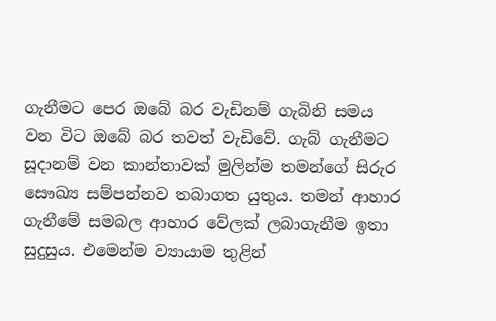ගැනීමට පෙර ඔබේ බර වැඩිනම් ගැබිනි සමය වන විට ඔබේ බර තවත් වැඩිවේ. ගැබ් ගැනීමට සූදානම් වන කාන්තාවක් මුලින්ම තමන්ගේ සිරුර සෞඛ්‍ය සම්පන්නව තබාගත යුතුය. තමන් ආහාර ගැනීමේ සමබල ආහාර වේලක් ලබාගැනීම ඉතා සුදුසුය. එමෙන්ම ව්‍යායාම තුළින්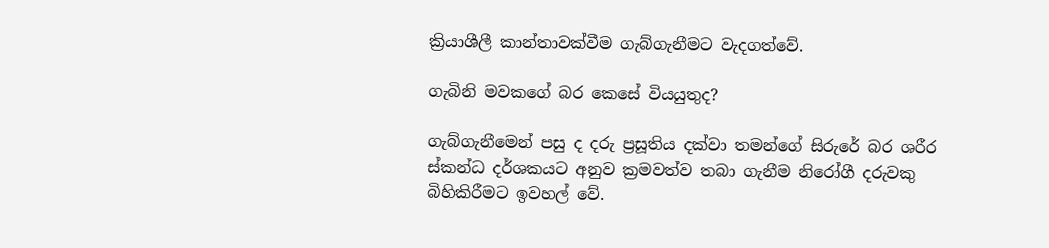ක්‍රියාශීලී කාන්තාවක්වීම ගැබ්ගැනීමට වැදගත්වේ.

ගැබිනි මවකගේ බර කෙසේ වියයුතුද?

ගැබ්ගැනීමෙන් පසු ද දරු ප්‍රසූතිය දක්වා තමන්ගේ සිරුරේ බර ශරීර ස්කන්ධ දර්ශකයට අනුව ක්‍රමවත්ව තබා ගැනීම නිරෝගී දරුවකු බිහිකිරීමට ඉවහල් වේ.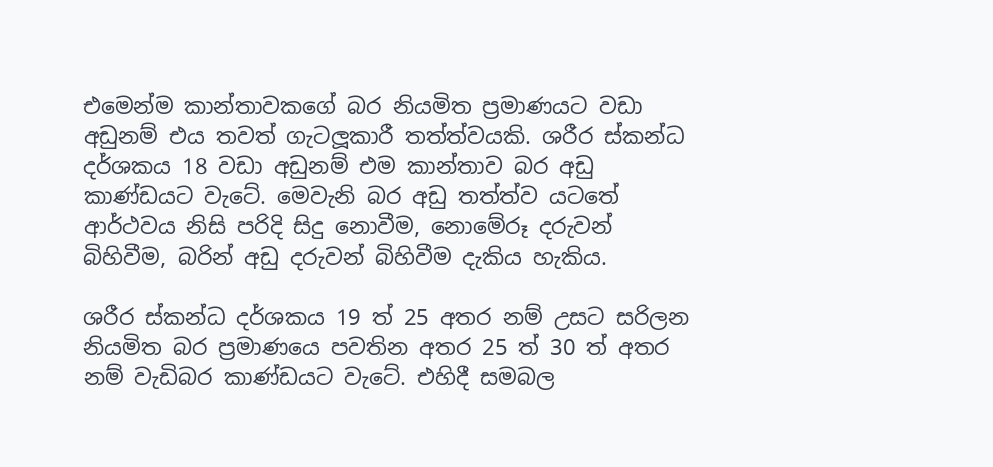එමෙන්ම කාන්තාවකගේ බර නියමිත ප්‍රමාණයට වඩා අඩුනම් එය තවත් ගැටලූකාරී තත්ත්වයකි. ශරීර ස්කන්ධ දර්ශකය 18 වඩා අඩුනම් එම කාන්තාව බර අඩු කාණ්ඩයට වැටේ. මෙවැනි බර අඩු තත්ත්ව යටතේ ආර්ථවය නිසි පරිදි සිදු නොවීම, නොමේරූ දරුවන් බිහිවීම, බරින් අඩු දරුවන් බිහිවීම දැකිය හැකිය.

ශරීර ස්කන්ධ දර්ශකය 19 ත් 25 අතර නම් උසට සරිලන නියමිත බර ප්‍රමාණයෙ පවතින අතර 25 ත් 30 ත් අතර නම් වැඩිබර කාණ්ඩයට වැටේ. එහිදී සමබල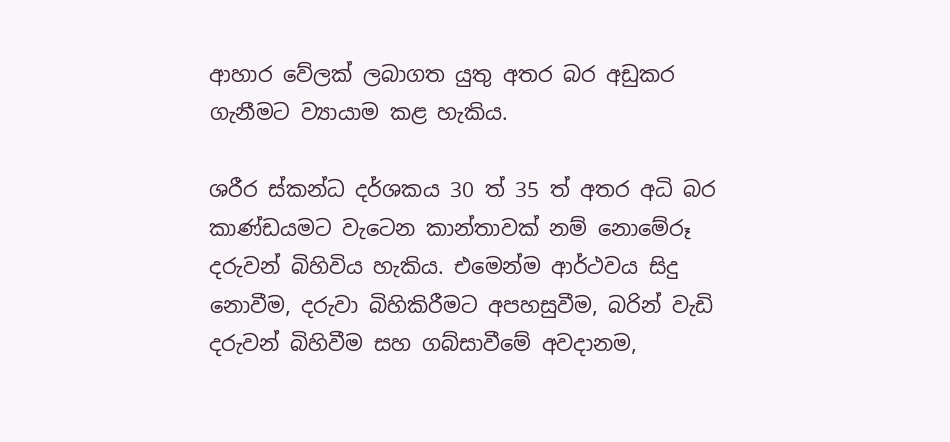ආහාර වේලක් ලබාගත යුතු අතර බර අඩුකර ගැනීමට ව්‍යායාම කළ හැකිය.

ශරීර ස්කන්ධ දර්ශකය 30 ත් 35 ත් අතර අධි බර කාණ්ඩයමට වැටෙන කාන්තාවක් නම් නොමේරූ දරුවන් බිහිවිය හැකිය. එමෙන්ම ආර්ථවය සිදු නොවීම, දරුවා බිහිකිරීමට අපහසුවීම, බරින් වැඩි දරුවන් බිහිවීම සහ ගබ්සාවීමේ අවදානම,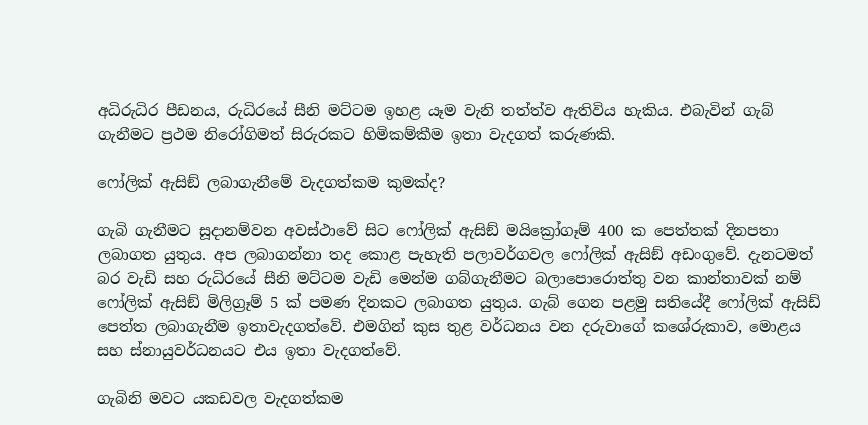අධිරුධිර පීඩනය, රුධිරයේ සීනි මට්ටම ඉහළ යෑම වැනි තත්ත්ව ඇතිවිය හැකිය. එබැවින් ගැබ් ගැනීමට ප්‍රථම නිරෝගිමත් සිරුරකට හිමිකම්කීම ඉතා වැදගත් කරුණකි.

ෆෝලික් ඇසිඞ් ලබාගැනීමේ වැදගත්කම කුමක්ද?

ගැබි ගැනීමට සූදානම්වන අවස්ථාවේ සිට ෆෝලික් ඇසිඞ් මයික්‍රෝගෑම් 400 ක පෙත්තක් දිනපතා ලබාගත යුතුය. අප ලබාගන්නා තද කොළ පැහැති පලාවර්ගවල ෆෝලික් ඇසිඞ් අඩංගුවේ. දැනටමත් බර වැඩි සහ රුධිරයේ සීනි මට්ටම වැඩි මෙන්ම ගබ්ගැනීමට බලාපොරොත්තු වන කාන්තාවක් නම් ෆෝලික් ඇසිඞ් මිලිග්‍රෑම් 5 ක් පමණ දිනකට ලබාගත යුතුය. ගැබ් ගෙන පළමු සතියේදී ෆෝලික් ඇසිඩ් පෙත්ත ලබාගැනීම ඉතාවැදගත්වේ. එමගින් කුස තුළ වර්ධනය වන දරුවාගේ කශේරුකාව, මොළය සහ ස්නායුවර්ධනයට එය ඉතා වැදගත්වේ.

ගැබිනි මවට යකඩවල වැදගත්කම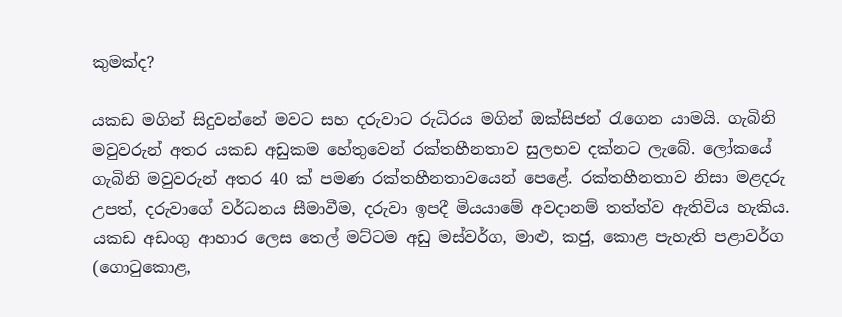කුමක්ද?

යකඩ මගින් සිදුවන්නේ මවට සහ දරුවාට රුධිරය මගින් ඔක්සිජන් රැගෙන යාමයි. ගැබිනි මවුවරුන් අතර යකඩ අඩුකම හේතුවෙන් රක්තහීනතාව සුලභව දක්නට ලැබේ. ලෝකයේ ගැබිනි මවුවරුන් අතර 40 ක් පමණ රක්තහීනතාවයෙන් පෙළේ. රක්තහීනතාව නිසා මළදරු උපත්, දරුවාගේ වර්ධනය සීමාවීම, දරුවා ඉපදී මියයාමේ අවදානම් තත්ත්ව ඇතිවිය හැකිය. යකඩ අඩංගු ආහාර ලෙස තෙල් මට්ටම අඩු මස්වර්ග, මාළු, කජු, කොළ පැහැති පළාවර්ග (ගොටුකොළ,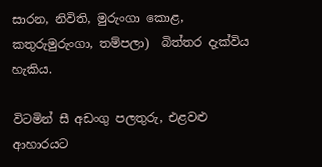සාරන, නිවිති, මුරුංගා කොළ, කතුරුමුරුංගා, තම්පලා)  බිත්තර දැක්විය හැකිය.

විටමින් සී අඩංගු පලතුරු, එළවළු ආහාරයට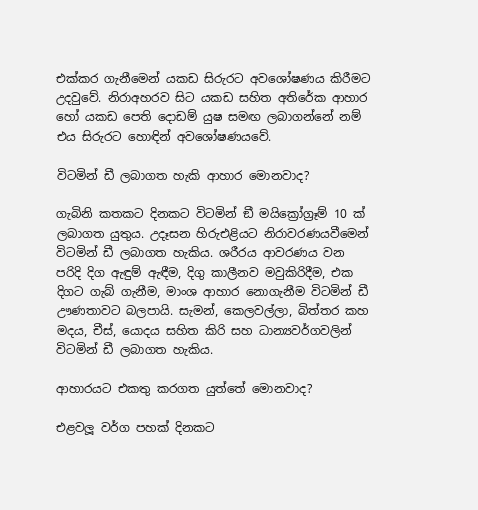එක්කර ගැනීමෙන් යකඩ සිරුරට අවශෝෂණය කිරීමට උදවුවේ. නිරාඅහරව සිට යකඩ සහිත අතිරේක ආහාර හෝ යකඩ පෙති දොඩම් යුෂ සමඟ ලබාගන්නේ නම් එය සිරුරට හොඳින් අවශෝෂණයවේ.

විටමින් ඩී ලබාගත හැකි ආහාර මොනවාද?

ගැබිනි කතකට දිනකට විටමින් ඞී මයික්‍රෝග්‍රෑම් 10 ක් ලබාගත යුතුය. උදෑසන හිරුඑළියට නිරාවරණයවීමෙන් විටමින් ඩී ලබාගත හැකිය. ශරීරය ආවරණය වන පරිදි දිග ඇඳුම් ඇඳීම, දිගු කාලීනව මවුකිරිදීම, එක දිගට ගැබ් ගැනීම, මාංශ ආහාර නොගැනීම විටමින් ඩී ඌණතාවට බලපායි. සැමන්, කෙලවල්ලා, බිත්තර කහ මදය, චීස්, යොදය සහිත කිරි සහ ධාන්‍යවර්ගවලින් විටමින් ඩී ලබාගත හැකිය.

ආහාරයට එකතු කරගත යුත්තේ මොනවාද?

එළවලූ වර්ග පහක් දිනකට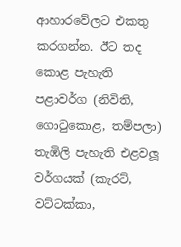ආහාරවේලට එකතු කරගන්න. ඊට තද කොළ පැහැති පළාවර්ග (නිවිති, ගොටුකොළ, තම්පලා) තැඹිලි පැහැති එළවලූ වර්ගයක් (කැරට්, වට්ටක්කා,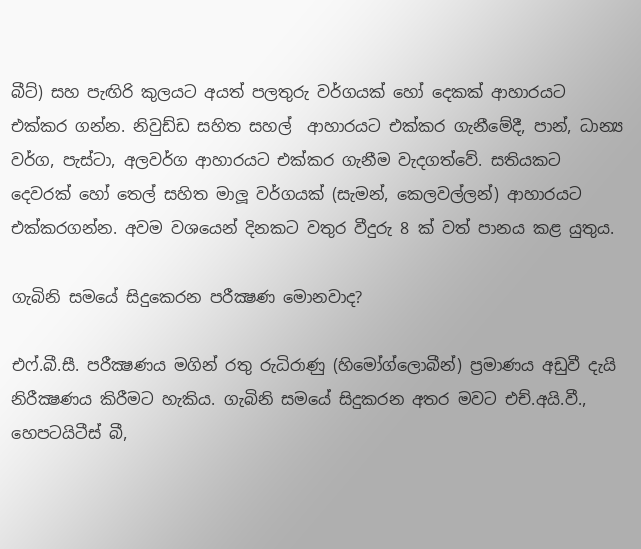බීට්) සහ පැඟිරි කුලයට අයත් පලතුරු වර්ගයක් හෝ දෙකක් ආහාරයට එක්කර ගන්න. නිවුඩ්ඩ සහිත සහල්  ආහාරයට එක්කර ගැනීමේදී, පාන්, ධාන්‍ය වර්ග, පැස්ටා, අලවර්ග ආහාරයට එක්කර ගැනීම වැදගත්වේ. සතියකට දෙවරක් හෝ තෙල් සහිත මාලූ වර්ගයක් (සැමන්, කෙලවල්ලන්) ආහාරයට එක්කරගන්න. අවම වශයෙන් දිනකට වතුර වීදුරු 8 ක් වත් පානය කළ යුතුය.

ගැබිනි සමයේ සිදුකෙරන පරීක්‍ෂණ මොනවාද?

එෆ්.බී.සී. පරීක්‍ෂණය මගින් රතු රුධිරාණු (හිමෝග්ලොබීන්) ප්‍රමාණය අඩුවී දැයි නිරීක්‍ෂණය කිරීමට හැකිය. ගැබිනි සමයේ සිදුකරන අතර මවට එච්.අයි.වී., හෙපටයිටීස් බී,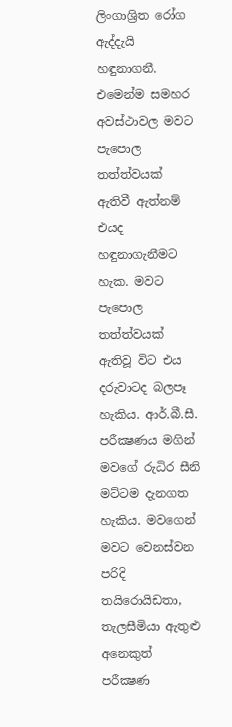ලිංගාශ්‍රිත රෝග ඇද්දැයි හඳුනාගනී. එමෙන්ම සමහර අවස්ථාවල මවට පැපොල තත්ත්වයක් ඇතිවී ඇත්නම් එයද හඳුනාගැනීමට හැක. මවට පැපොල තත්ත්වයක් ඇතිවූ විට එය දරුවාටද බලපෑ හැකිය. ආර්.බී.සී. පරීක්‍ෂණය මගින් මවගේ රුධිර සීනි මට්ටම දැනගත හැකිය. මවගෙන් මවට වෙනස්වන පරිදි තයිරොයිඩතා, තැලසීමියා ඇතුළු අනෙකුත් පරීක්‍ෂණ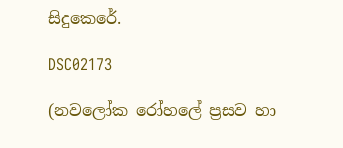සිදුකෙරේ.

DSC02173

(නවලෝක රෝහලේ ප්‍රසව හා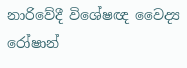නාරිවේදී විශේෂඥ වෛද්‍ය රෝෂාන්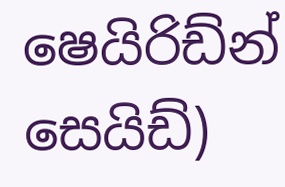ෂෙයිරිඩ්න් සෙයිඩ්)